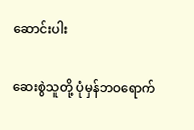ဆောင်းပါး

ဆေးစွဲသူတို့ ပုံမှန်ဘဝရောက်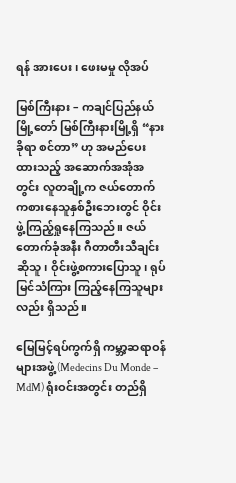ရန် အားပေး၊ ဖေးမမှု လိုအပ်

မြစ်ကြီးနား – ကချင်ပြည်နယ်မြို့တော် မြစ်ကြီးနားမြို့ရှိ “နားခိုရာ စင်တာ” ဟု အမည်ပေးထားသည့် အဆောက်အအုံအတွင်း လူတချို့က ဇယ်တောက်ကစားနေသူနှစ်ဦးဘေးတွင် ဝိုင်းဖွဲ့ကြည့်ရှုနေကြသည်။ ဇယ်တောက်ခုံအနီး ဂီတာတီးသီချင်းဆိုသူ၊ ဝိုင်းဖွဲ့စကားပြောသူ၊ ရုပ်မြင်သံကြား ကြည့်နေကြသူများလည်း ရှိသည်။

မြေမြင့်ရပ်ကွက်ရှိ ကမ္ဘာ့ဆရာဝန်များအဖွဲ့ (Medecins Du Monde – MdM) ရုံးဝင်းအတွင်း တည်ရှိ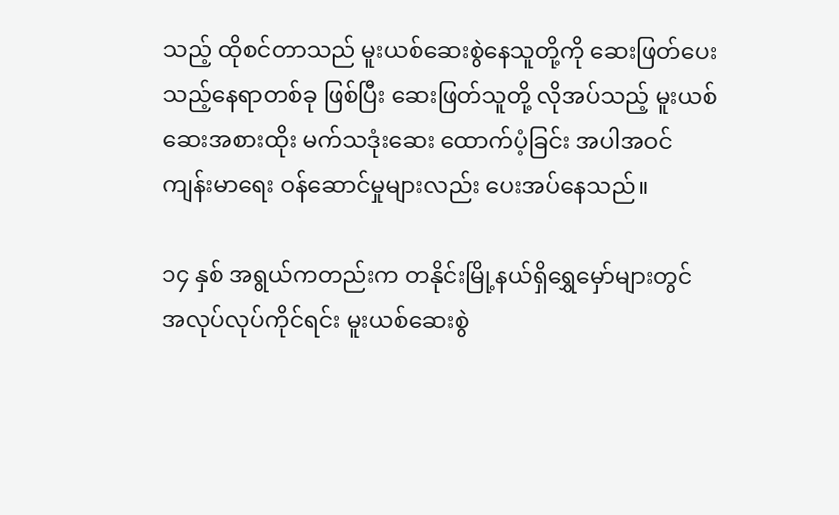သည့် ထိုစင်တာသည် မူးယစ်ဆေးစွဲနေသူတို့ကို ဆေးဖြတ်ပေးသည့်နေရာတစ်ခု ဖြစ်ပြီး ဆေးဖြတ်သူတို့ လိုအပ်သည့် မူးယစ်ဆေးအစားထိုး မက်သဒုံးဆေး ထောက်ပံ့ခြင်း အပါအဝင် ကျန်းမာရေး ဝန်ဆောင်မှုများလည်း ပေးအပ်နေသည်။

၁၄ နှစ် အရွယ်ကတည်းက တနိုင်းမြို့နယ်ရှိရွှေမှော်များတွင် အလုပ်လုပ်ကိုင်ရင်း မူးယစ်ဆေးစွဲ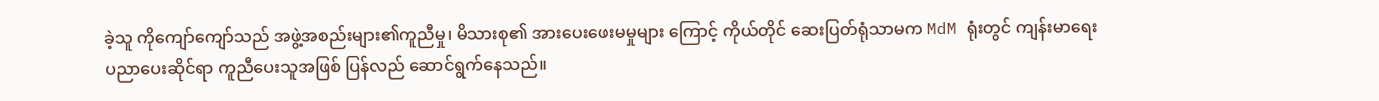ခဲ့သူ ကိုကျော်ကျော်သည် အဖွဲ့အစည်းများ၏ကူညီမှု၊ မိသားစု၏ အားပေးဖေးမမှုများ ကြောင့် ကိုယ်တိုင် ဆေးပြတ်ရုံသာမက MdM ရုံးတွင် ကျန်းမာရေးပညာပေးဆိုင်ရာ ကူညီပေးသူအဖြစ် ပြန်လည် ဆောင်ရွက်နေသည်။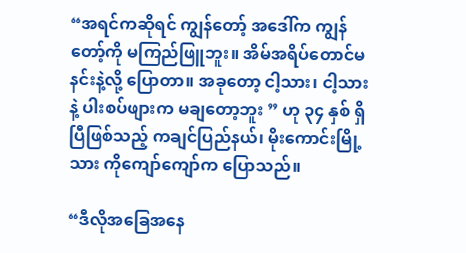“အရင်ကဆိုရင် ကျွန်တော့် အဒေါ်က ကျွန်တော့်ကို မကြည်ဖြူဘူး။ အိမ်အရိပ်တောင်မနင်းနဲ့လို့ ပြောတာ။ အခုတော့ ငါ့သား၊ ငါ့သားနဲ့ ပါးစပ်ဖျားက မချတော့ဘူး ” ဟု ၃၄ နှစ် ရှိပြီဖြစ်သည့် ကချင်ပြည်နယ်၊ မိုးကောင်းမြို့သား ကိုကျော်ကျော်က ပြောသည်။

“ဒီလိုအခြေအနေ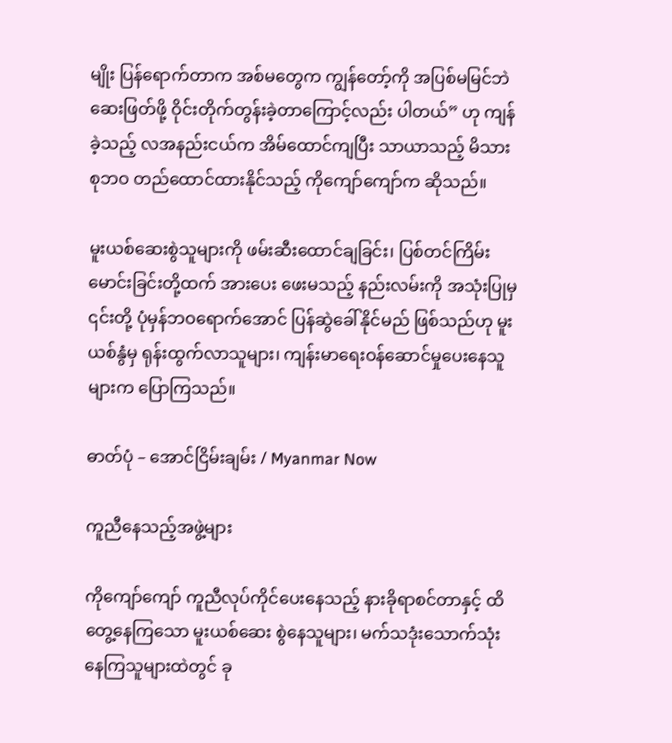မျိုး ပြန်ရောက်တာက အစ်မတွေက ကျွန်တော့်ကို အပြစ်မမြင်ဘဲ ဆေးဖြတ်ဖို့ ဝိုင်းတိုက်တွန်းခဲ့တာကြောင့်လည်း ပါတယ်” ဟု ကျန်ခဲ့သည့် လအနည်းငယ်က အိမ်ထောင်ကျပြီး သာယာသည့် မိသားစုဘဝ တည်ထောင်ထားနိုင်သည့် ကိုကျော်ကျော်က ဆိုသည်။

မူးယစ်ဆေးစွဲသူများကို ဖမ်းဆီးထောင်ချခြင်း၊ ပြစ်တင်ကြိမ်းမောင်းခြင်းတို့ထက် အားပေး ဖေးမသည့် နည်းလမ်းကို အသုံးပြုမှ ၎င်းတို့ ပုံမှန်ဘဝရောက်အောင် ပြန်ဆွဲခေါ်နိုင်မည် ဖြစ်သည်ဟု မူးယစ်နွံမှ ရုန်းထွက်လာသူများ၊ ကျန်းမာရေးဝန်ဆောင်မှုပေးနေသူများက ပြောကြသည်။

ဓာတ်ပုံ – အောင်ငြိမ်းချမ်း / Myanmar Now

ကူညီနေသည့်အဖွဲ့များ

ကိုကျော်ကျော် ကူညီလုပ်ကိုင်ပေးနေသည့် နားခိုရာစင်တာနှင့် ထိတွေ့နေကြသော မူးယစ်ဆေး စွဲနေသူများ၊ မက်သဒုံးသောက်သုံးနေကြသူများထဲတွင် ခု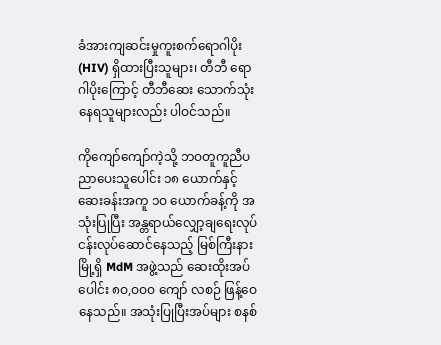ခံအားကျဆင်းမှုကူးစက်ရောဂါပိုး (HIV) ရှိထားပြီးသူများ၊ တီဘီ ရောဂါပိုးကြောင့် တီဘီဆေး သောက်သုံးနေရသူများလည်း ပါဝင်သည်။

ကိုကျော်ကျော်ကဲ့သို့ ဘဝတူကူညီပညာပေးသူပေါင်း ၁၈ ယောက်နှင့် ဆေးခန်းအကူ ၁ဝ ယောက်ခန့်ကို အသုံးပြုပြီး အန္တရာယ်လျှော့ချရေးလုပ်ငန်းလုပ်ဆောင်နေသည့် မြစ်ကြီးနားမြို့ရှိ MdM အဖွဲ့သည် ဆေးထိုးအပ်ပေါင်း ၈ဝ,ဝဝဝ ကျော် လစဉ် ဖြန့်ဝေနေသည်။ အသုံးပြုပြီးအပ်များ စနစ်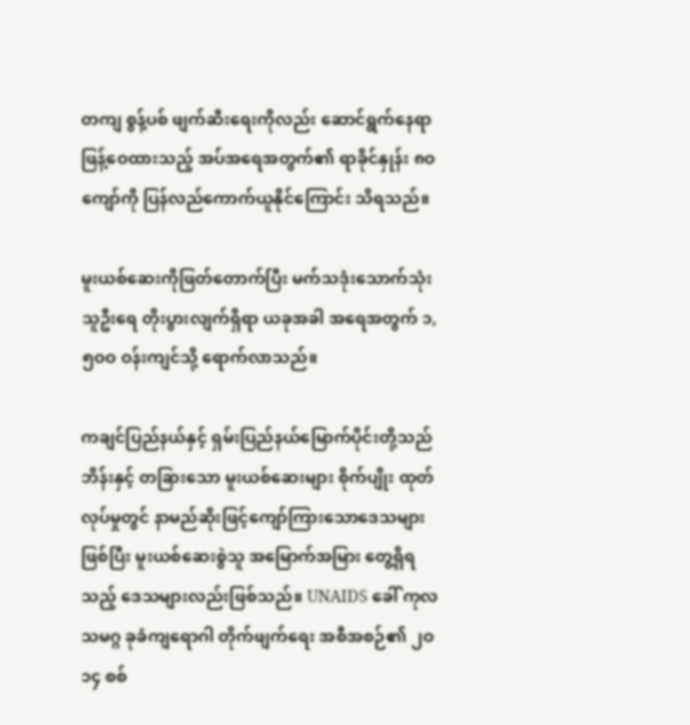တကျ စွန့်ပစ် ဖျက်ဆီးရေးကိုလည်း ဆောင်ရွက်နေရာ ဖြန့်ဝေထားသည့် အပ်အရေအတွက်၏ ရာခိုင်နှုန်း ၈ဝ ကျော်ကို ပြန်လည်ကောက်ယူနိုင်ကြောင်း သိရသည်။

မူးယစ်ဆေးကိုဖြတ်တောက်ပြီး မက်သဒုံးသောက်သုံးသူဦးရေ တိုးပွားလျက်ရှိရာ ယခုအခါ အရေအတွက် ၁,၅ဝဝ ဝန်းကျင်သို့ ရောက်လာသည်။

ကချင်ပြည်နယ်နှင့် ရှမ်းပြည်နယ်မြောက်ပိုင်းတို့သည် ဘိန်းနှင့် တခြားသော မူးယစ်ဆေးများ စိုက်ပျိုး ထုတ်လုပ်မှုတွင် နာမည်ဆိုးဖြင့်ကျော်ကြားသောဒေသများဖြစ်ပြီး မူးယစ်ဆေးစွဲသူ အမြောက်အမြား တွေ့ရှိရသည့် ဒေသများလည်းဖြစ်သည်။ UNAIDS ခေါ် ကုလသမဂ္ဂ ခုခံကျရောဂါ တိုက်ဖျက်ရေး အစီအစဉ်၏ ၂ဝ၁၄ စစ်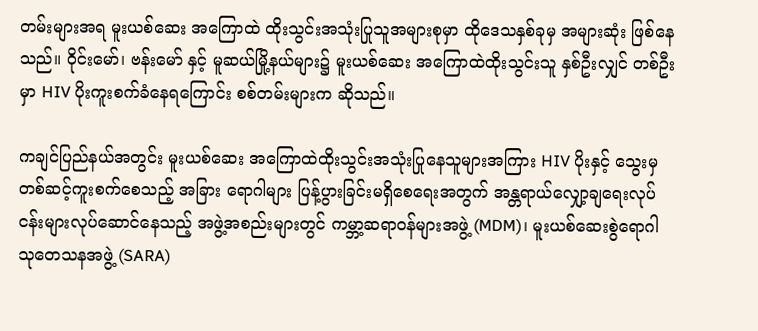တမ်းများအရ မူးယစ်ဆေး အကြောထဲ ထိုးသွင်းအသုံးပြုသူအများစုမှာ ထိုဒေသနှစ်ခုမှ အများဆုံး ဖြစ်နေသည်။ ဝိုင်းမော်၊ ဗန်းမော် နှင့် မူဆယ်မြို့နယ်များ၌ မူးယစ်ဆေး အကြောထဲထိုးသွင်းသူ နှစ်ဦးလျှင် တစ်ဦးမှာ HIV ပိုးကူးစက်ခံနေရကြောင်း စစ်တမ်းများက ဆိုသည်။

ကချင်ပြည်နယ်အတွင်း မူးယစ်ဆေး အကြောထဲထိုးသွင်းအသုံးပြုနေသူများအကြား HIV ပိုးနှင့် သွေးမှတစ်ဆင့်ကူးစက်စေသည့် အခြား ရောဂါများ ပြန့်ပွားခြင်းမရှိစေရေးအတွက် အန္တရာယ်လျှော့ချရေးလုပ်ငန်းများလုပ်ဆောင်နေသည့် အဖွဲ့အစည်းများတွင် ကမ္ဘာ့ဆရာဝန်များအဖွဲ့ (MDM)၊ မူးယစ်ဆေးစွဲရောဂါ သုတေသနအဖွဲ့ (SARA)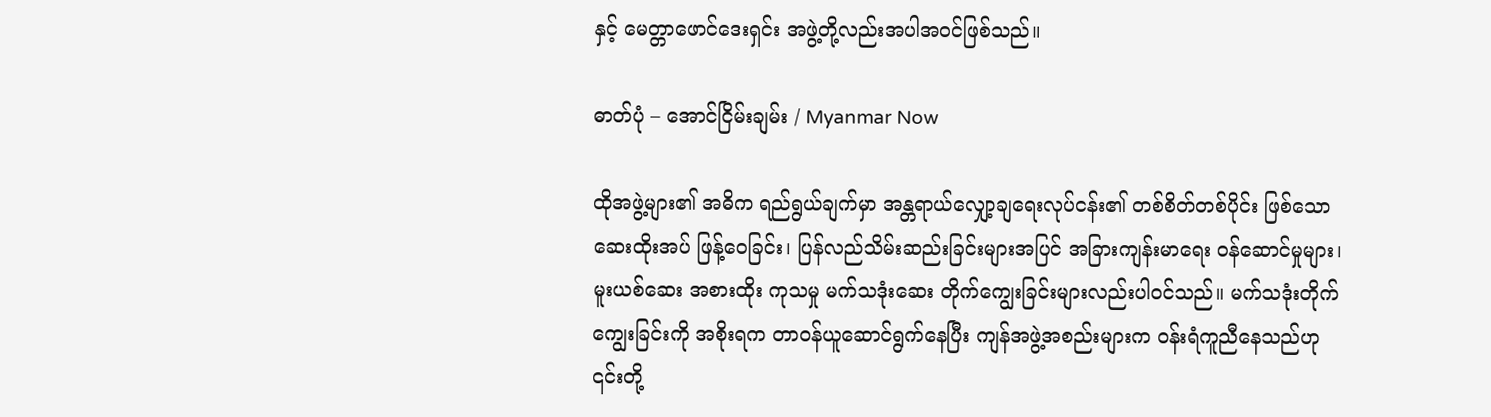နှင့် မေတ္တာဖောင်ဒေးရှင်း အဖွဲ့တို့လည်းအပါအဝင်ဖြစ်သည်။

ဓာတ်ပုံ – အောင်ငြိမ်းချမ်း / Myanmar Now

ထိုအဖွဲ့များ၏ အဓိက ရည်ရွယ်ချက်မှာ အန္တရာယ်လျှော့ချရေးလုပ်ငန်း၏ တစ်စိတ်တစ်ပိုင်း ဖြစ်သော ဆေးထိုးအပ် ဖြန့်ဝေခြင်း၊ ပြန်လည်သိမ်းဆည်းခြင်းများအပြင် အခြားကျန်းမာရေး ဝန်ဆောင်မှုများ၊ မူးယစ်ဆေး အစားထိုး ကုသမှု မက်သဒုံးဆေး တိုက်ကျွေးခြင်းများလည်းပါဝင်သည်။ မက်သဒုံးတိုက်ကျွေးခြင်းကို အစိုးရက တာဝန်ယူဆောင်ရွက်နေပြီး ကျန်အဖွဲ့အစည်းများက ဝန်းရံကူညီနေသည်ဟု ၎င်းတို့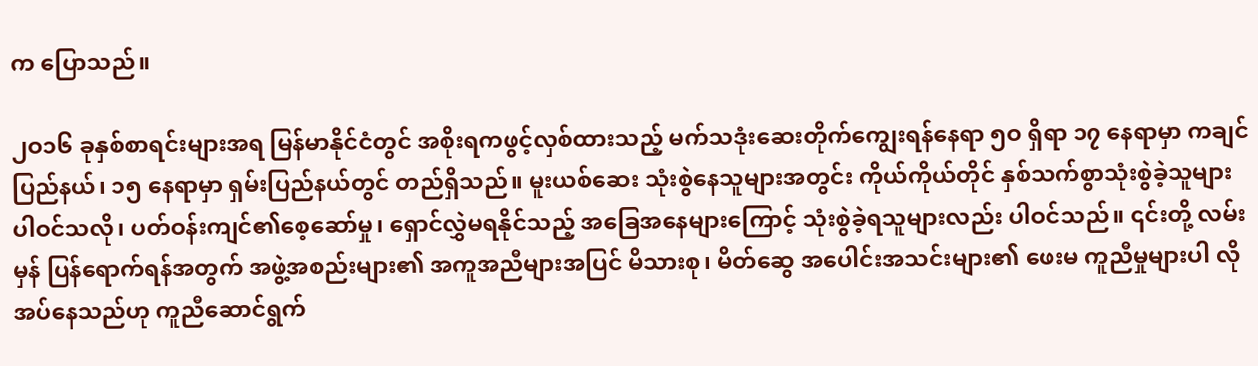က ပြောသည်။

၂ဝ၁၆ ခုနှစ်စာရင်းများအရ မြန်မာနိုင်ငံတွင် အစိုးရကဖွင့်လှစ်ထားသည့် မက်သဒုံးဆေးတိုက်ကျွေးရန်နေရာ ၅ဝ ရှိရာ ၁၇ နေရာမှာ ကချင်ပြည်နယ်၊ ၁၅ နေရာမှာ ရှမ်းပြည်နယ်တွင် တည်ရှိသည်။ မူးယစ်ဆေး သုံးစွဲနေသူများအတွင်း ကိုယ်ကိုယ်တိုင် နှစ်သက်စွာသုံးစွဲခဲ့သူများ ပါဝင်သလို၊ ပတ်ဝန်းကျင်၏စေ့ဆော်မှု၊ ရှောင်လွှဲမရနိုင်သည့် အခြေအနေများကြောင့် သုံးစွဲခဲ့ရသူများလည်း ပါဝင်သည်။ ၎င်းတို့ လမ်းမှန် ပြန်ရောက်ရန်အတွက် အဖွဲ့အစည်းများ၏ အကူအညီများအပြင် မိသားစု၊ မိတ်ဆွေ အပေါင်းအသင်းများ၏ ဖေးမ ကူညီမှုများပါ လိုအပ်နေသည်ဟု ကူညီဆောင်ရွက်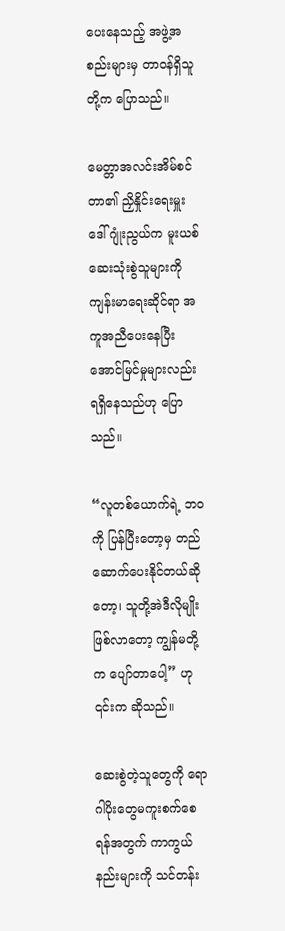ပေးနေသည့် အဖွဲ့အစည်းများမှ တာဝန်ရှိသူတို့က ပြောသည်။

မေတ္တာအလင်းအိမ်စင်တာ၏ ညှိနှိုင်းရေးမှူး ဒေါ်ဂျုံးညွယ်က မူးယစ်ဆေးသုံးစွဲသူများကို ကျန်းမာရေးဆိုင်ရာ အကူအညီပေးနေပြီး အောင်မြင်မှုများလည်း ရရှိနေသည်ဟု ပြောသည်။

“လူတစ်ယောက်ရဲ့ ဘဝကို ပြန်ပြီးတော့မှ တည်ဆောက်ပေးနိုင်တယ်ဆိုတော့၊ သူတို့အဲဒီလိုမျိုးဖြစ်လာတော့ ကျွန်မတို့က ပျော်တာပေါ့” ဟု ၎င်းက ဆိုသည်။

ဆေးစွဲတဲ့သူတွေကို ရောဂါပိုးတွေမကူးစက်စေရန်အတွက် ကာကွယ်နည်းများကို သင်တန်း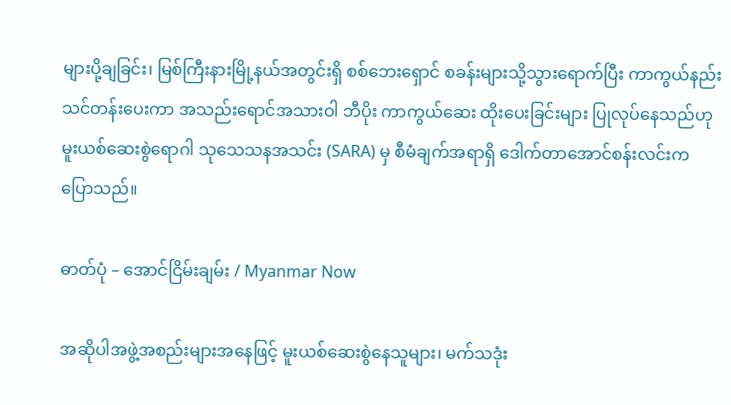များပို့ချခြင်း၊ မြစ်ကြီးနားမြို့နယ်အတွင်းရှိ စစ်ဘေးရှောင် စခန်းများသို့သွားရောက်ပြီး ကာကွယ်နည်း သင်တန်းပေးကာ အသည်းရောင်အသားဝါ ဘီပိုး ကာကွယ်ဆေး ထိုးပေးခြင်းများ ပြုလုပ်နေသည်ဟု မူးယစ်ဆေးစွဲရောဂါ သုသေသနအသင်း (SARA) မှ စီမံချက်အရာရှိ ဒေါက်တာအောင်စန်းလင်းက ပြောသည်။

ဓာတ်ပုံ – အောင်ငြိမ်းချမ်း / Myanmar Now

အဆိုပါအဖွဲ့အစည်းများအနေဖြင့် မူးယစ်ဆေးစွဲနေသူများ၊ မက်သဒုံး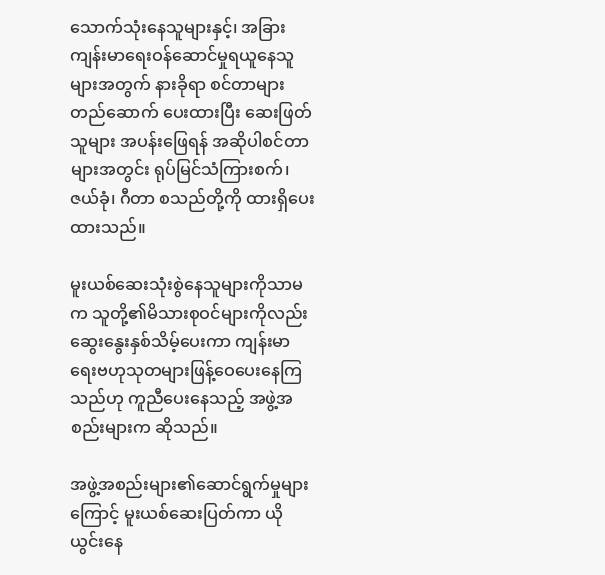သောက်သုံးနေသူများနှင့်၊ အခြားကျန်းမာရေးဝန်ဆောင်မှုရယူနေသူများအတွက် နားခိုရာ စင်တာများတည်ဆောက် ပေးထားပြီး ဆေးဖြတ်သူများ အပန်းဖြေရန် အဆိုပါစင်တာများအတွင်း ရုပ်မြင်သံကြားစက်၊ ဇယ်ခုံ၊ ဂီတာ စသည်တို့ကို ထားရှိပေးထားသည်။

မူးယစ်ဆေးသုံးစွဲနေသူများကိုသာမက သူတို့၏မိသားစုဝင်များကိုလည်း ဆွေးနွေးနှစ်သိမ့်ပေးကာ ကျန်းမာရေးဗဟုသုတများဖြန့်ဝေပေးနေကြသည်ဟု ကူညီပေးနေသည့် အဖွဲ့အစည်းများက ဆိုသည်။

အဖွဲ့အစည်းများ၏ဆောင်ရွက်မှုများကြောင့် မူးယစ်ဆေးပြတ်ကာ ယိုယွင်းနေ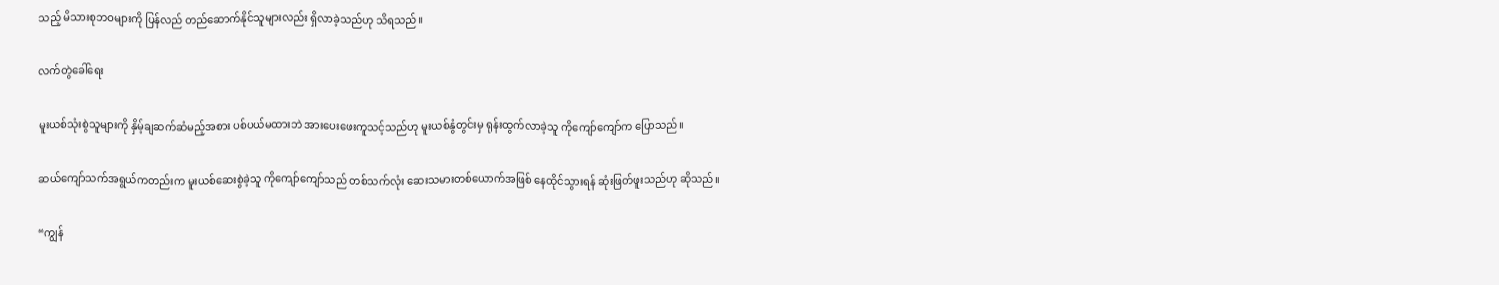သည့် မိသားစုဘဝများကို ပြန်လည် တည်ဆောက်နိုင်သူများလည်း ရှိလာခဲ့သည်ဟု သိရသည်။

လက်တွဲခေါ်ရေး

မူးယစ်သုံးစွဲသူများကို နှိမ့်ချဆက်ဆံမည့်အစား ပစ်ပယ်မထားဘဲ အားပေးဖေးကူသင့်သည်ဟု မူးယစ်နွံတွင်းမှ ရုန်းထွက်လာခဲ့သူ ကိုကျော်ကျော်က ပြောသည်။

ဆယ်ကျော်သက်အရွယ်ကတည်းက မူးယစ်ဆေးစွဲခဲ့သူ ကိုကျော်ကျော်သည် တစ်သက်လုံး ဆေးသမားတစ်ယောက်အဖြစ် နေထိုင်သွားရန် ဆုံးဖြတ်ဖူးသည်ဟု ဆိုသည်။

“ကျွန်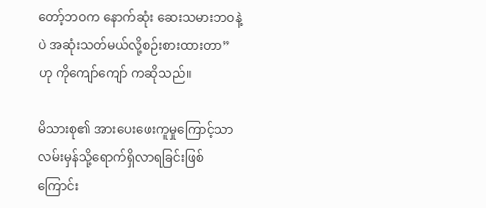တော့်ဘဝက နောက်ဆုံး ဆေးသမားဘဝနဲ့ပဲ အဆုံးသတ်မယ်လို့စဉ်းစားထားတာ” ဟု ကိုကျော်ကျော် ကဆိုသည်။

မိသားစု၏ အားပေးဖေးကူမှုကြောင့်သာ လမ်းမှန်သို့ရောက်ရှိလာရခြင်းဖြစ်ကြောင်း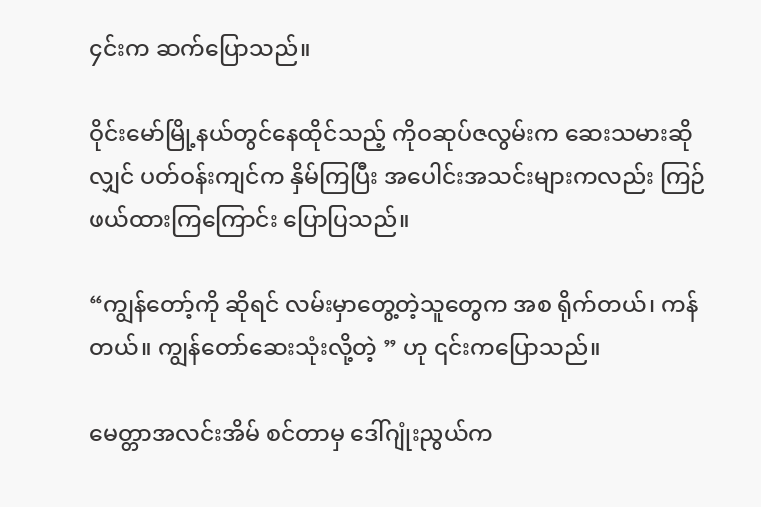၄င်းက ဆက်ပြောသည်။

ဝိုင်းမော်မြို့နယ်တွင်နေထိုင်သည့် ကိုဝဆုပ်ဇလွမ်းက ဆေးသမားဆိုလျှင် ပတ်ဝန်းကျင်က နှိမ်ကြပြီး အပေါင်းအသင်းများကလည်း ကြဉ်ဖယ်ထားကြကြောင်း ပြောပြသည်။

“ကျွန်တော့်ကို ဆိုရင် လမ်းမှာတွေ့တဲ့သူတွေက အစ ရိုက်တယ်၊ ကန်တယ်။ ကျွန်တော်ဆေးသုံးလို့တဲ့ ” ဟု ၎င်းကပြောသည်။

မေတ္တာအလင်းအိမ် စင်တာမှ ဒေါ်ဂျုံးညွယ်က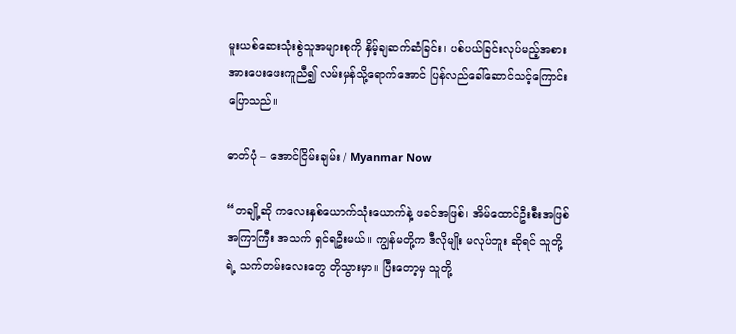မူးယစ်ဆေးသုံးစွဲသူအများစုကို နှိမ့်ချဆက်ဆံခြင်း၊ ပစ်ပယ်ခြင်းလုပ်မည့်အစား အားပေးဖေးကူညီ၍ လမ်းမှန်သို့ရောက်အောင် ပြန်လည်ခေါ်ဆောင်သင့်ကြောင်း ပြောသည်။

ဓာတ်ပုံ – အောင်ငြိမ်းချမ်း / Myanmar Now

“တချို့ဆို ကလေးနှစ်ယောက်သုံးယောက်နဲ့ ဖခင်အဖြစ်၊ အိမ်ထောင်ဦးစီးအဖြစ် အကြာကြီး အသက် ရှင်ရဦးမယ်။ ကျွန်မတို့က ဒီလိုမျိုး မလုပ်ဘူး ဆိုရင် သူတို့ရဲ့ သက်တမ်းလေးတွေ တိုသွားမှာ။ ပြီးတော့မှ သူတို့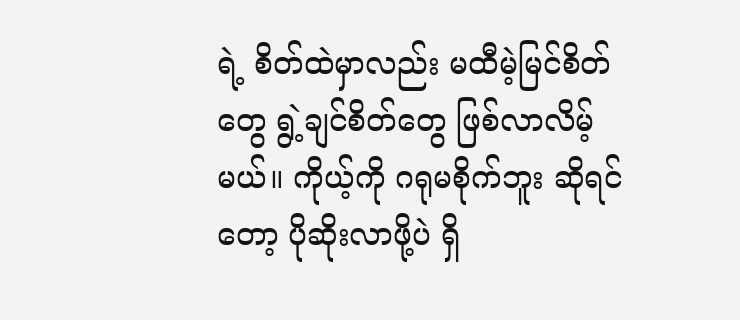ရဲ့ စိတ်ထဲမှာလည်း မထီမဲ့မြင်စိတ်တွေ ရွဲ့ချင်စိတ်တွေ ဖြစ်လာလိမ့်မယ်။ ကိုယ့်ကို ဂရုမစိုက်ဘူး ဆိုရင်တော့ ပိုဆိုးလာဖို့ပဲ ရှိ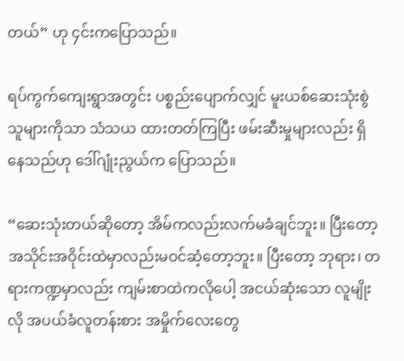တယ်” ဟု ၄င်းကပြောသည်။

ရပ်ကွက်ကျေးရွာအတွင်း ပစ္စည်းပျောက်လျှင် မူးယစ်ဆေးသုံးစွဲသူများကိုသာ သံသယ ထားတတ်ကြပြီး ဖမ်းဆီးမှုများလည်း ရှိနေသည်ဟု ဒေါ်ဂျုံးညွယ်က ပြောသည်။

“ဆေးသုံးတယ်ဆိုတော့ အိမ်ကလည်းလက်မခံချင်ဘူး။ ပြီးတော့ အသိုင်းအဝိုင်းထဲမှာလည်းမဝင်ဆံ့တော့ဘူး။ ပြီးတော့ ဘုရား၊ တရားကဏ္ဍမှာလည်း ကျမ်းစာထဲကလိုပေါ့ အငယ်ဆုံးသော လူမျိုးလို အပယ်ခံလူတန်းစား အမှိုက်လေးတွေ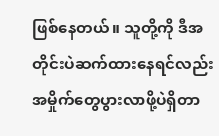ဖြစ်နေတယ်။ သူတို့ကို ဒီအတိုင်းပဲဆက်ထားနေရင်လည်း အမှိုက်တွေပွားလာဖို့ပဲရှိတာ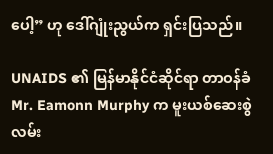ပေါ့” ဟု ဒေါ်ဂျုံးညွယ်က ရှင်းပြသည်။

UNAIDS ၏ မြန်မာနိုင်ငံဆိုင်ရာ တာဝန်ခံ Mr. Eamonn Murphy က မူးယစ်ဆေးစွဲလမ်း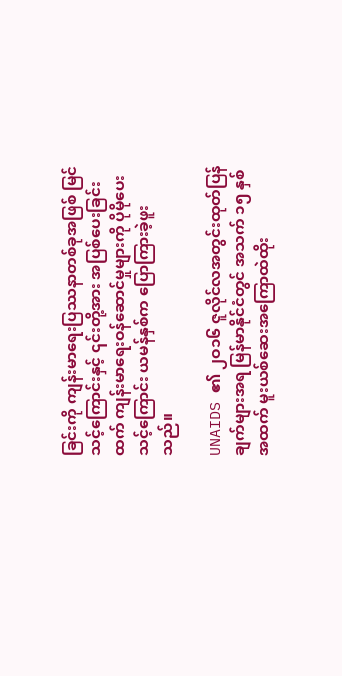ခြင်းကို ကျန်းမာရေးပြဿနာတစ်ခုအဖြစ် မြင်သင့်ကြောင်းနှင့် ၎င်းတို့အား အပြစ်ပေးခြင်း ထက် ကျန်းမာရေးဝန်ဆောင်မှုများကို ပိုမိုပေးသင့်ကြောင်း ယမန်နှစ်က ပြောကြားခဲ့ဖူးသည်။

UNAIDS ၏ ၂ဝ၁၆ ဇူလိုင်လအတွင်းထုတ်ပြန်ချက်များအရ မြန်မာနိုင်ငံတွင် အသက် ၁၅ နှစ်အထက် မူးယစ်ဆေးအကြောထဲထိုး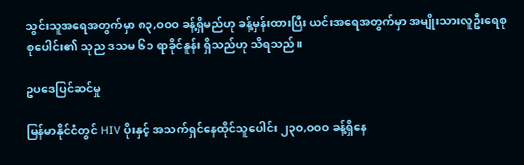သွင်းသူအရေအတွက်မှာ ၈၃,ဝဝဝ ခန့်ရှိမည်ဟု ခန့်မှန်းထားပြီး ယင်းအရေအတွက်မှာ အမျိုးသားလူဦးရေစုစုပေါင်း၏ သုည ဒသမ ၆၁ ရာခိုင်နူန်း ရှိသည်ဟု သိရသည်။

ဥပဒေပြင်ဆင်မှု

မြန်မာနိုင်ငံတွင် HIV ပိုးနှင့် အသက်ရှင်နေထိုင်သူပေါင်း ၂၃ဝ,ဝဝဝ ခန့်ရှိနေ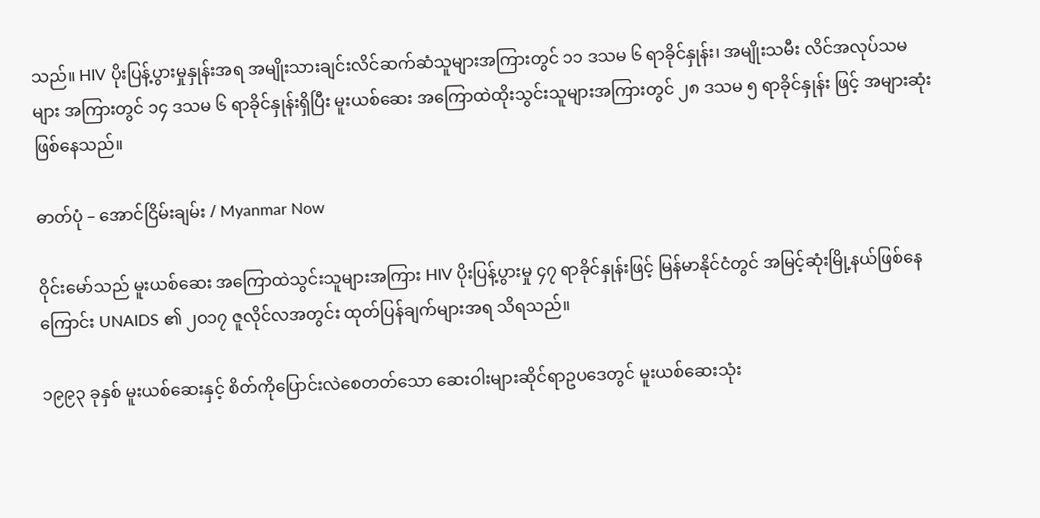သည်။ HIV ပိုးပြန့်ပွားမှုနှုန်းအရ အမျိုးသားချင်းလိင်ဆက်ဆံသူများအကြားတွင် ၁၁ ဒသမ ၆ ရာခိုင်နှုန်း၊ အမျိုးသမီး လိင်အလုပ်သမများ အကြားတွင် ၁၄ ဒသမ ၆ ရာခိုင်နှုန်းရှိပြီး မူးယစ်ဆေး အကြောထဲထိုးသွင်းသူများအကြားတွင် ၂၈ ဒသမ ၅ ရာခိုင်နှုန်း ဖြင့် အများဆုံးဖြစ်နေသည်။

ဓာတ်ပုံ – အောင်ငြိမ်းချမ်း / Myanmar Now

ဝိုင်းမော်သည် မူးယစ်ဆေး အကြောထဲသွင်းသူများအကြား HIV ပိုးပြန့်ပွားမှု ၄၇ ရာခိုင်နှုန်းဖြင့် မြန်မာနိုင်ငံတွင် အမြင့်ဆုံးမြို့နယ်ဖြစ်နေကြောင်း UNAIDS ၏ ၂ဝ၁၇ ဇူလိုင်လအတွင်း ထုတ်ပြန်ချက်များအရ သိရသည်။

၁၉၉၃ ခုနှစ် မူးယစ်ဆေးနှင့် စိတ်ကိုပြောင်းလဲစေတတ်သော ဆေးဝါးများဆိုင်ရာဥပဒေတွင် မူးယစ်ဆေးသုံး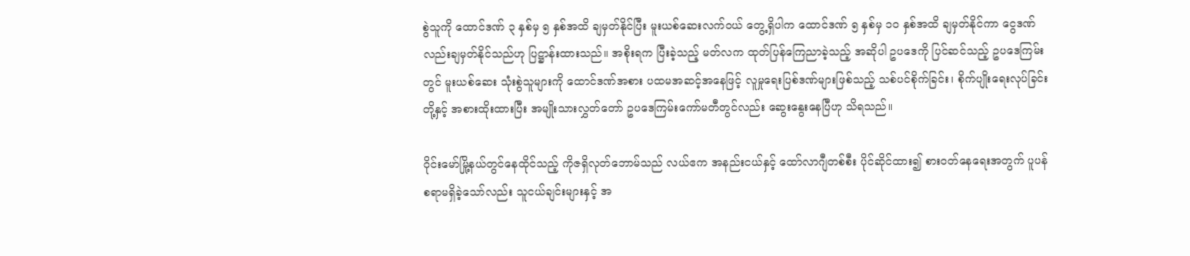စွဲသူကို ထောင်ဒဏ် ၃ နှစ်မှ ၅ နှစ်အထိ ချမှတ်နိုင်ပြီး မူးယစ်ဆေးလက်ဝယ် တွေ့ရှိပါက ထောင်ဒဏ် ၅ နှစ်မှ ၁ဝ နှစ်အထိ ချမှတ်နိုင်ကာ ငွေဒဏ်လည်းချမှတ်နိုင်သည်ဟု ပြဋ္ဌာန်းထားသည်။ အစိုးရက ပြီးခဲ့သည့် မတ်လက ထုတ်ပြန်ကြေညာခဲ့သည့် အဆိုပါ ဥပဒေကို ပြင်ဆင်သည့် ဥပဒေကြမ်းတွင် မူးယစ်ဆေး သုံးစွဲသူများကို ထောင်ဒဏ်အစား ပထမအဆင့်အနေဖြင့် လူမှုရေးပြစ်ဒဏ်များဖြစ်သည့် သစ်ပင်စိုက်ခြင်း၊ စိုက်ပျိုးရေးလုပ်ခြင်း တို့နှင့် အစားထိုးထားပြီး အမျိုးသားလွှတ်တော် ဥပဒေကြမ်းကော်မတီတွင်လည်း ဆွေးနွေးနေပြီဟု သိရသည်။

ဝိုင်းမော်မြို့နယ်တွင်နေထိုင်သည့် ကိုဇရှိလုတ်ဘောမ်သည် လယ်ဧက အနည်းငယ်နှင့် ထော်လာဂျီတစ်စီး ပိုင်ဆိုင်ထား၍ စားဝတ်နေရေးအတွက် ပူပန်စရာမရှိခဲ့သော်လည်း သူငယ်ချင်းများနှင့် အ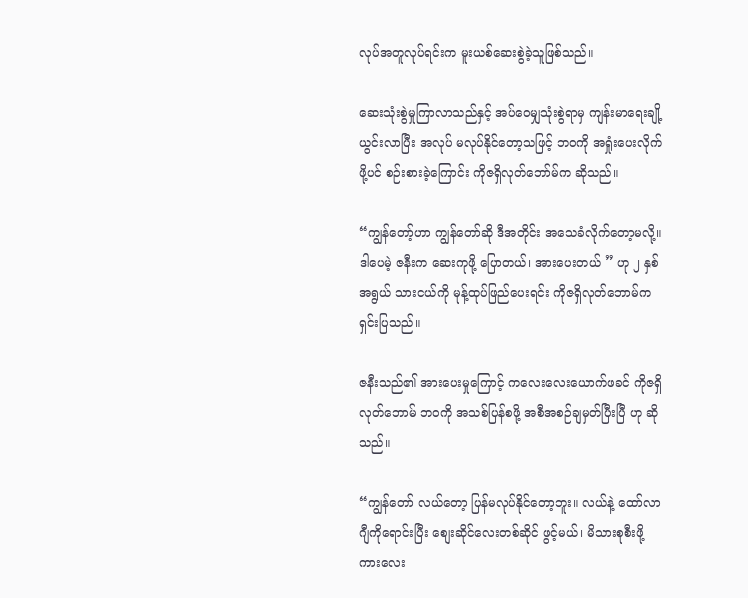လုပ်အတူလုပ်ရင်းက မူးယစ်ဆေးစွဲခဲ့သူဖြစ်သည်။

ဆေးသုံးစွဲမှုကြာလာသည်နှင့် အပ်ဝေမျှသုံးစွဲရာမှ ကျန်းမာရေးချို့ယွင်းလာပြီး အလုပ် မလုပ်နိုင်တော့သဖြင့် ဘဝကို အရှုံးပေးလိုက်ဖို့ပင် စဉ်းစားခဲ့ကြောင်း ကိုဇရှိလုတ်ဘော်မ်က ဆိုသည်။

“ကျွန်တော့်ဟာ ကျွန်တော်ဆို ဒီအတိုင်း အသေခံလိုက်တော့မလို့။ ဒါပေမဲ့ ဇနီးက ဆေးကုဖို့ ပြောတယ်၊ အားပေးတယ် ” ဟု ၂ နှစ်အရွယ် သားငယ်ကို မုန့်ထုပ်ဖြည်ပေးရင်း ကိုဇရှိလုတ်ဘောမ်က ရှင်းပြသည်။

ဇနီးသည်၏ အားပေးမှုကြောင့် ကလေးလေးယောက်ဖခင် ကိုဇရှိလုတ်ဘောမ် ဘဝကို အသစ်ပြန်စဖို့ အစီအစဉ်ချမှတ်ပြီးပြီ ဟု ဆိုသည်။

“ကျွန်တော် လယ်တော့ ပြန်မလုပ်နိုင်တော့ဘူး။ လယ်နဲ့ ထော်လာဂျီကိုရောင်းပြီး စျေးဆိုင်လေးတစ်ဆိုင် ဖွင့်မယ်၊ မိသားစုစီးဖို့ ကားလေး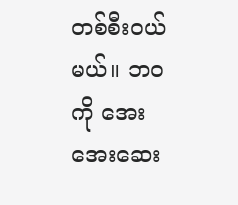တစ်စီးဝယ်မယ်။ ဘဝကို အေးအေးဆေး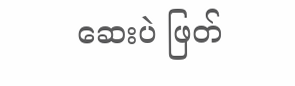ဆေးပဲ ဖြတ်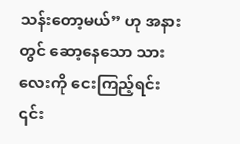သန်းတော့မယ်” ဟု အနားတွင် ဆော့နေသော သားလေးကို ငေးကြည့်ရင်း ၎င်း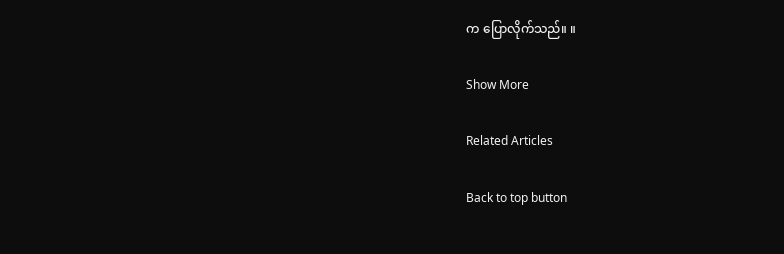က ပြောလိုက်သည်။ ။

Show More

Related Articles

Back to top button